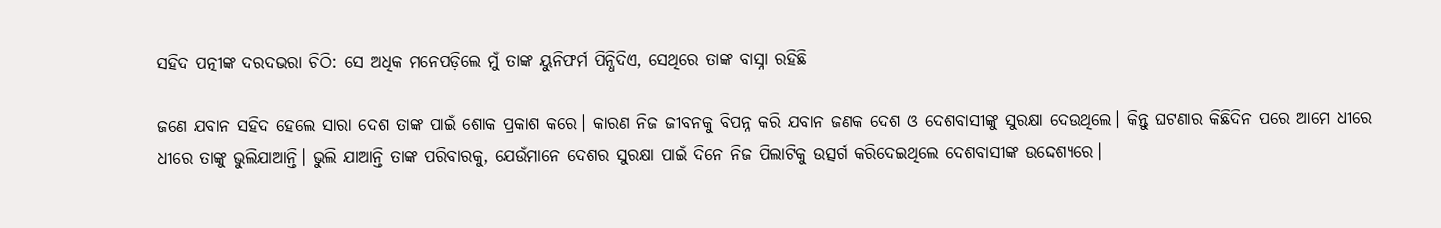ସହିଦ ପତ୍ନୀଙ୍କ ଦରଦଭରା ଚିଠି: ସେ ଅଧିକ ମନେପଡ଼ିଲେ ମୁଁ ତାଙ୍କ ୟୁନିଫର୍ମ ପିନ୍ଧିଦିଏ, ସେଥିରେ ତାଙ୍କ ବାସ୍ନା ରହିଛି

ଜଣେ ଯବାନ ସହିଦ ହେଲେ ସାରା ଦେଶ ତାଙ୍କ ପାଇଁ ଶୋକ ପ୍ରକାଶ କରେ। କାରଣ ନିଜ ଜୀବନକୁ ବିପନ୍ନ କରି ଯବାନ ଜଣକ ଦେଶ ଓ ଦେଶବାସୀଙ୍କୁ ସୁରକ୍ଷା ଦେଉଥିଲେ। କିନ୍ତୁ ଘଟଣାର କିଛିଦିନ ପରେ ଆମେ ଧୀରେ ଧୀରେ ତାଙ୍କୁ ଭୁଲିଯାଆନ୍ତି। ଭୁଲି ଯାଆନ୍ତି ତାଙ୍କ ପରିବାରକୁ, ଯେଉଁମାନେ ଦେଶର ସୁରକ୍ଷା ପାଇଁ ଦିନେ ନିଜ ପିଲାଟିକୁ ଉତ୍ସର୍ଗ କରିଦେଇଥିଲେ ଦେଶବାସୀଙ୍କ ଉଦ୍ଦେଶ୍ୟରେ।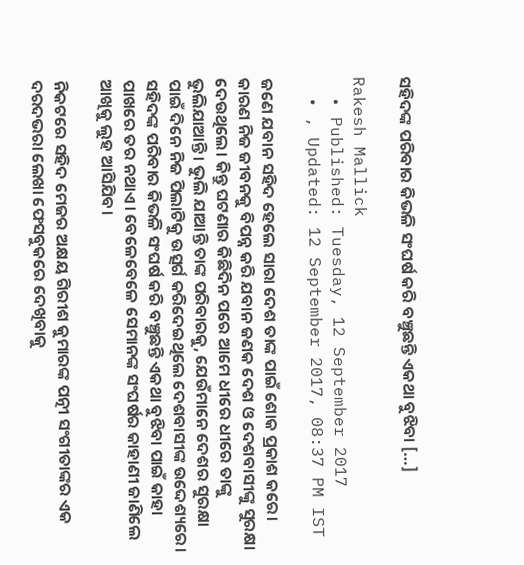ସହିଦଙ୍କ ପରିବାର କିଭଳି ସଂଘର୍ଷ କରି ବଞ୍ଚୁଛନ୍ତି ଏକଥା ବୁଝିବା […]

Rakesh Mallick
  • Published: Tuesday, 12 September 2017
  • , Updated: 12 September 2017, 08:37 PM IST

ଜଣେ ଯବାନ ସହିଦ ହେଲେ ସାରା ଦେଶ ତାଙ୍କ ପାଇଁ ଶୋକ ପ୍ରକାଶ କରେ। କାରଣ ନିଜ ଜୀବନକୁ ବିପନ୍ନ କରି ଯବାନ ଜଣକ ଦେଶ ଓ ଦେଶବାସୀଙ୍କୁ ସୁରକ୍ଷା ଦେଉଥିଲେ। କିନ୍ତୁ ଘଟଣାର କିଛିଦିନ ପରେ ଆମେ ଧୀରେ ଧୀରେ ତାଙ୍କୁ ଭୁଲିଯାଆନ୍ତି। ଭୁଲି ଯାଆନ୍ତି ତାଙ୍କ ପରିବାରକୁ, ଯେଉଁମାନେ ଦେଶର ସୁରକ୍ଷା ପାଇଁ ଦିନେ ନିଜ ପିଲାଟିକୁ ଉତ୍ସର୍ଗ କରିଦେଇଥିଲେ ଦେଶବାସୀଙ୍କ ଉଦ୍ଦେଶ୍ୟରେ। ସହିଦଙ୍କ ପରିବାର କିଭଳି ସଂଘର୍ଷ କରି ବଞ୍ଚୁଛନ୍ତି ଏକଥା ବୁଝିବା ପାଇଁ କାହା ପାଖରେ ତର ନଥାଏ। ବେଳେବେଳେ ସେମାନଙ୍କ ସଂଘର୍ଷର କାହାଣୀ ଜାଣିଲେ ଆଖିକୁ ଲୁହ ଆସିଯିବ।

ନିକଟରେ ସହିଦ ମେଜର ଅକ୍ଷୟ ଗିରୀଶ କୁମାରଙ୍କ ପତ୍ନୀ ସଂଗୀତାଙ୍କର ଏକ ଦରଦଭରା ଲେଖା ଫେସବୁକରେ ଦେଖିବାକୁ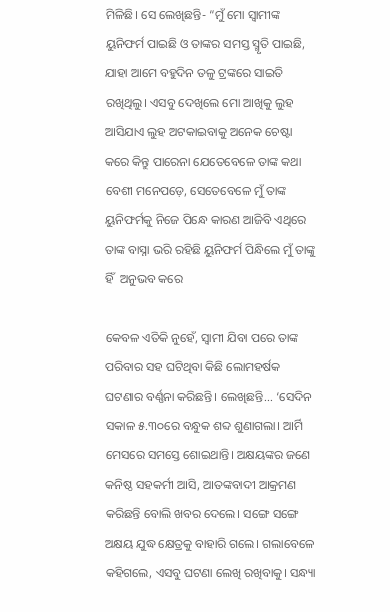ମିଳିଛି। ସେ ଲେଖିଛନ୍ତି- “ମୁଁ ମୋ ସ୍ୱାମୀଙ୍କ ୟୁନିଫର୍ମ ପାଇଛି ଓ ତାଙ୍କର ସମସ୍ତ ସ୍ମୃତି ପାଇଛି, ଯାହା ଆମେ ବହୁଦିନ ତଳୁ ଟ୍ରଙ୍କରେ ସାଇତି ରଖିଥିଲୁ। ଏସବୁ ଦେଖିଲେ ମୋ ଆଖିକୁ ଲୁହ ଆସିଯାଏ ଲୁହ ଅଟକାଇବାକୁ ଅନେକ ଚେଷ୍ଟା କରେ କିନ୍ତୁ ପାରେନା ଯେତେବେଳେ ତାଙ୍କ କଥା ବେଶୀ ମନେପଡ଼େ, ସେତେବେଳେ ମୁଁ ତାଙ୍କ ୟୁନିଫର୍ମକୁ ନିଜେ ପିନ୍ଧେ କାରଣ ଆଜିବି ଏଥିରେ ତାଙ୍କ ବାସ୍ନା ଭରି ରହିଛି ୟୁନିଫର୍ମ ପିନ୍ଧିଲେ ମୁଁ ତାଙ୍କୁ ହିଁ  ଅନୁଭବ କରେ

କେବଳ ଏତିକି ନୁହେଁ, ସ୍ୱାମୀ ଯିବା ପରେ ତାଙ୍କ ପରିବାର ସହ ଘଟିଥିବା କିଛି ଲୋମହର୍ଷକ ଘଟଣାର ବର୍ଣ୍ଣନା କରିଛନ୍ତି। ଲେଖିଛନ୍ତି... ‘ସେଦିନ ସକାଳ ୫.୩୦ରେ ବନ୍ଧୁକ ଶବ୍ଦ ଶୁଣାଗଲା। ଆର୍ମି ମେସରେ ସମସ୍ତେ ଶୋଇଥାନ୍ତି। ଅକ୍ଷୟଙ୍କର ଜଣେ କନିଷ୍ଠ ସହକର୍ମୀ ଆସି, ଆତଙ୍କବାଦୀ ଆକ୍ରମଣ କରିଛନ୍ତି ବୋଲି ଖବର ଦେଲେ। ସଙ୍ଗେ ସଙ୍ଗେ ଅକ୍ଷୟ ଯୁଦ୍ଧ କ୍ଷେତ୍ରକୁ ବାହାରି ଗଲେ। ଗଲାବେଳେ କହିଗଲେ, ଏସବୁ ଘଟଣା ଲେଖି ରଖିବାକୁ। ସନ୍ଧ୍ୟା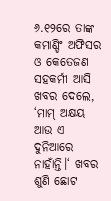୬.୧୨ରେ ତାଙ୍କ କମାଣ୍ଡିଂ ଅଫିସର ଓ କେତେଜଣ ସହକର୍ମୀ ଆସି ଖବର ଦେଲେ, ‘ମାମ୍ ଅକ୍ଷୟ ଆଉ ଏ ଦୁନିଆରେ ନାହାଁନ୍ତି।‘ ଖବର ଶୁଣି ଛୋଟ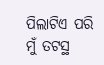ପିଲାଟିଏ ପରି ମୁଁ ତଟସ୍ଥ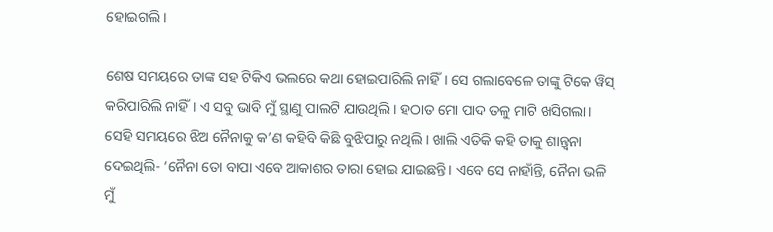ହୋଇଗଲି।

ଶେଷ ସମୟରେ ତାଙ୍କ ସହ ଟିକିଏ ଭଲରେ କଥା ହୋଇପାରିଲି ନାହିଁ। ସେ ଗଲାବେଳେ ତାଙ୍କୁ ଟିକେ ୱିସ୍ କରିପାରିଲି ନାହିଁ। ଏ ସବୁ ଭାବି ମୁଁ ସ୍ଥାଣୁ ପାଲଟି ଯାଉଥିଲି। ହଠାତ ମୋ ପାଦ ତଳୁ ମାଟି ଖସିଗଲା। ସେହି ସମୟରେ ଝିଅ ନୈନାକୁ କ’ଣ କହିବି କିଛି ବୁଝିପାରୁ ନଥିଲି। ଖାଲି ଏତିକି କହି ତାକୁ ଶାନ୍ତ୍ୱନା ଦେଇଥିଲି- ‘ନୈନା ତୋ ବାପା ଏବେ ଆକାଶର ତାରା ହୋଇ ଯାଇଛନ୍ତି। ଏବେ ସେ ନାହାଁନ୍ତି, ନୈନା ଭଳି ମୁଁ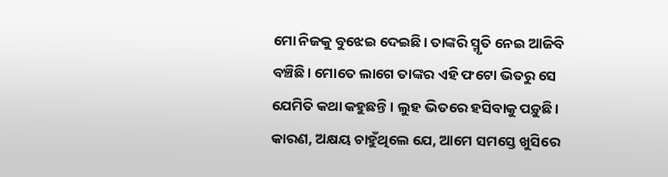ମୋ ନିଜକୁ ବୁଝେଇ ଦେଇଛି। ତାଙ୍କରି ସ୍ମୃତି ନେଇ ଆଜିବି ବଞ୍ଚିଛି। ମୋତେ ଲାଗେ ତାଙ୍କର ଏହି ଫଟୋ ଭିତରୁ ସେ ଯେମିତି କଥା କହୁଛନ୍ତି। ଲୁହ ଭିତରେ ହସିବାକୁ ପଡ଼ୁଛି। କାରଣ, ଅକ୍ଷୟ ଚାହୁଁଥିଲେ ଯେ, ଆମେ ସମସ୍ତେ ଖୁସିରେ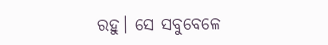ରହୁ। ସେ ସବୁବେଳେ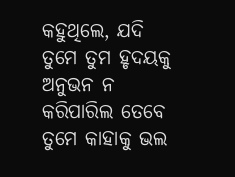କହୁଥିଲେ, ଯଦି ତୁମେ ତୁମ ହୃଦୟକୁ ଅନୁଭନ ନ କରିପାରିଲ ତେବେ ତୁମେ କାହାକୁ ଭଲ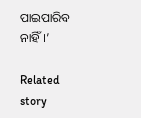ପାଇପାରିବ ନାହିଁ।’

Related story